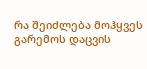რა შეიძლება მოჰყვეს გარემოს დაცვის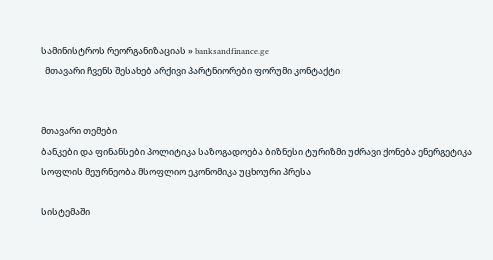სამინისტროს რეორგანიზაციას » banksandfinance.ge
  მთავარი ჩვენს შესახებ არქივი პარტნიორები ფორუმი კონტაქტი


მთავარი თემები
ბანკები და ფინანსები პოლიტიკა საზოგადოება ბიზნესი ტურიზმი უძრავი ქონება ენერგეტიკა სოფლის მეურნეობა მსოფლიო ეკონომიკა უცხოური პრესა

სისტემაში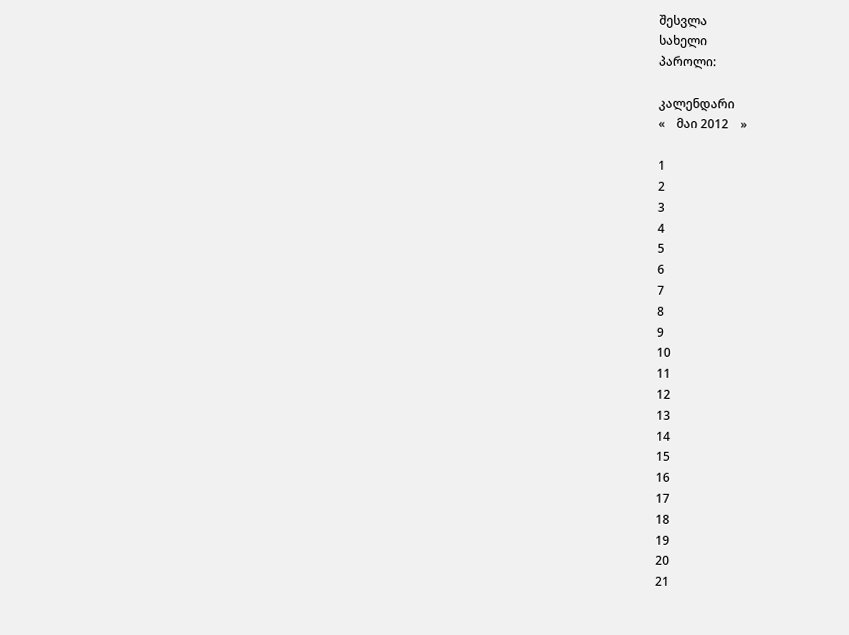შესვლა
სახელი
პაროლი:

კალენდარი
«    მაი 2012    »

1
2
3
4
5
6
7
8
9
10
11
12
13
14
15
16
17
18
19
20
21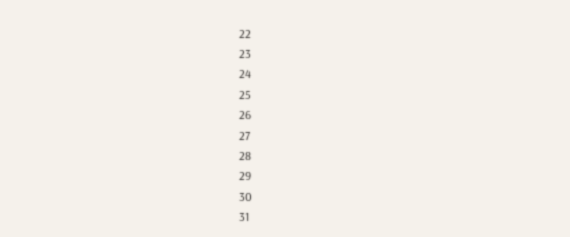22
23
24
25
26
27
28
29
30
31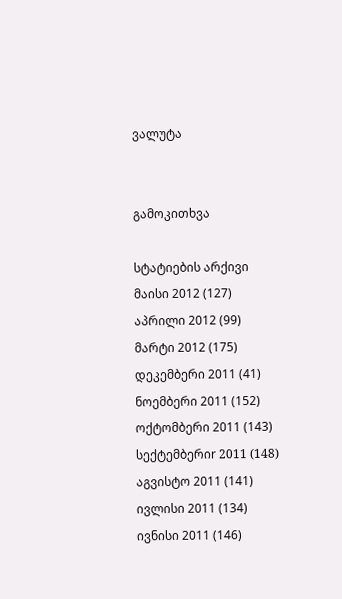ვალუტა


გამოკითხვა

სტატიების არქივი
მაისი 2012 (127)
აპრილი 2012 (99)
მარტი 2012 (175)
დეკემბერი 2011 (41)
ნოემბერი 2011 (152)
ოქტომბერი 2011 (143)
სექტემბერიr 2011 (148)
აგვისტო 2011 (141)
ივლისი 2011 (134)
ივნისი 2011 (146)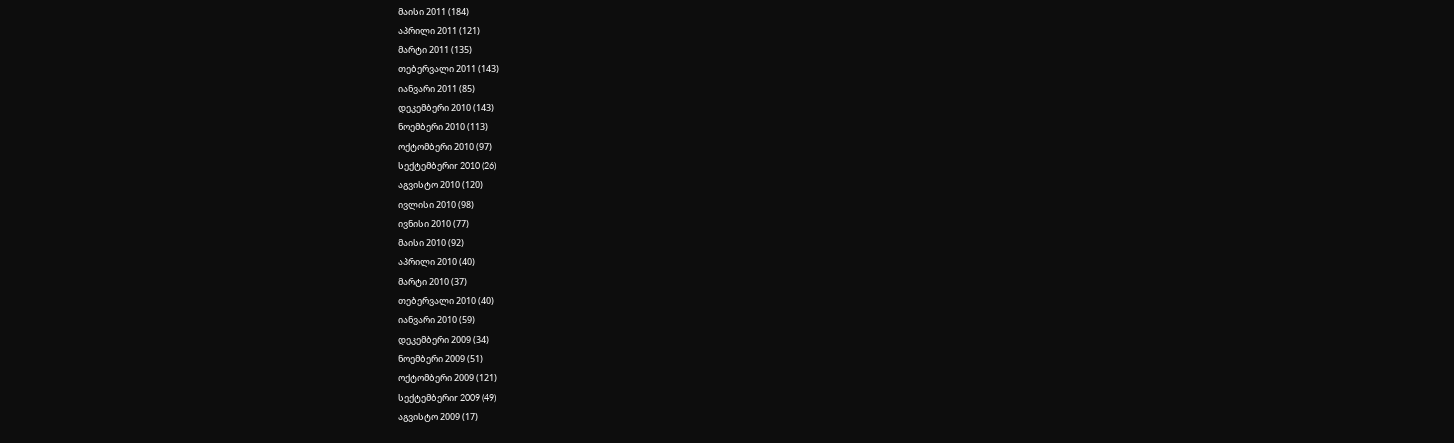მაისი 2011 (184)
აპრილი 2011 (121)
მარტი 2011 (135)
თებერვალი 2011 (143)
იანვარი 2011 (85)
დეკემბერი 2010 (143)
ნოემბერი 2010 (113)
ოქტომბერი 2010 (97)
სექტემბერიr 2010 (26)
აგვისტო 2010 (120)
ივლისი 2010 (98)
ივნისი 2010 (77)
მაისი 2010 (92)
აპრილი 2010 (40)
მარტი 2010 (37)
თებერვალი 2010 (40)
იანვარი 2010 (59)
დეკემბერი 2009 (34)
ნოემბერი 2009 (51)
ოქტომბერი 2009 (121)
სექტემბერიr 2009 (49)
აგვისტო 2009 (17)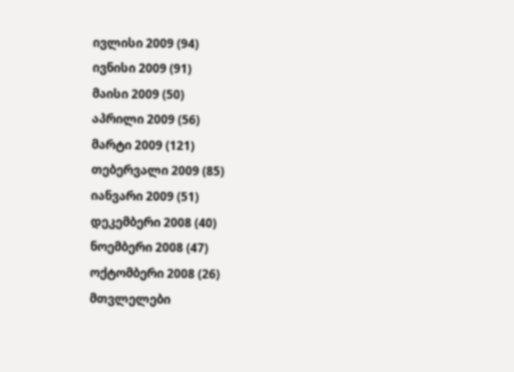ივლისი 2009 (94)
ივნისი 2009 (91)
მაისი 2009 (50)
აპრილი 2009 (56)
მარტი 2009 (121)
თებერვალი 2009 (85)
იანვარი 2009 (51)
დეკემბერი 2008 (40)
ნოემბერი 2008 (47)
ოქტომბერი 2008 (26)
მთვლელები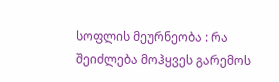სოფლის მეურნეობა : რა შეიძლება მოჰყვეს გარემოს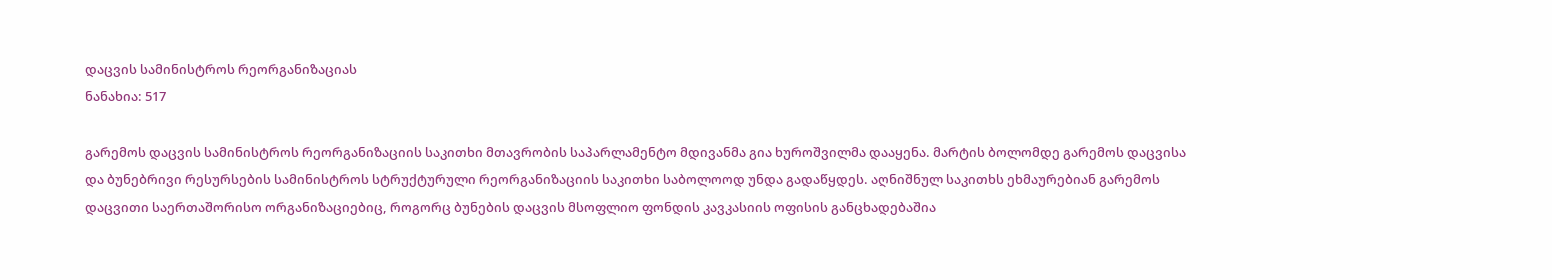დაცვის სამინისტროს რეორგანიზაციას
ნანახია: 517

გარემოს დაცვის სამინისტროს რეორგანიზაციის საკითხი მთავრობის საპარლამენტო მდივანმა გია ხუროშვილმა დააყენა. მარტის ბოლომდე გარემოს დაცვისა და ბუნებრივი რესურსების სამინისტროს სტრუქტურული რეორგანიზაციის საკითხი საბოლოოდ უნდა გადაწყდეს. აღნიშნულ საკითხს ეხმაურებიან გარემოს დაცვითი საერთაშორისო ორგანიზაციებიც, როგორც ბუნების დაცვის მსოფლიო ფონდის კავკასიის ოფისის განცხადებაშია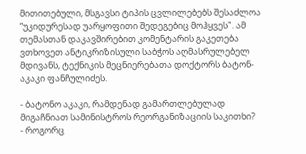მითითებული, მსგავსი ტიპის ცვლილებებს შესაძლოა “უკიდურესად უარყოფითი შედეგებიც მოჰყვეს". ამ თემასთან დაკავშირებით კომენტარის გაკეთება ვთხოვეთ ანტიკრიზისული საბჭოს აღმასრულებელ მდივანს, ტექნიკის მეცნიერებათა დოქტორს ბატონ-აკაკი ფანჩულიძეს.

- ბატონო აკაკი, რამდენად გამართლებულად მიგაჩნიათ სამინისტროს რეორგანიზაციის საკითხი?
- როგორც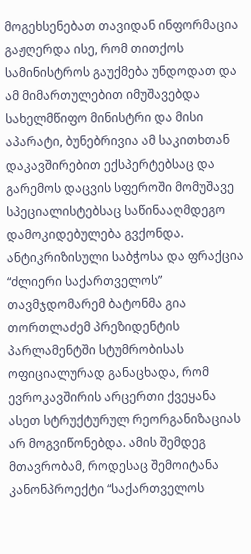მოგეხსენებათ თავიდან ინფორმაცია გაჟღერდა ისე, რომ თითქოს სამინისტროს გაუქმება უნდოდათ და ამ მიმართულებით იმუშავებდა სახელმწიფო მინისტრი და მისი აპარატი, ბუნებრივია ამ საკითხთან დაკავშირებით ექსპერტებსაც და გარემოს დაცვის სფეროში მომუშავე სპეციალისტებსაც საწინააღმდეგო დამოკიდებულება გვქონდა. ანტიკრიზისული საბჭოსა და ფრაქცია “ძლიერი საქართველოს” თავმჯდომარემ ბატონმა გია თორთლაძემ პრეზიდენტის პარლამენტში სტუმრობისას ოფიციალურად განაცხადა, რომ ევროკავშირის არცერთი ქვეყანა ასეთ სტრუქტურულ რეორგანიზაციას არ მოგვიწონებდა. ამის შემდეგ მთავრობამ, როდესაც შემოიტანა კანონპროექტი “საქართველოს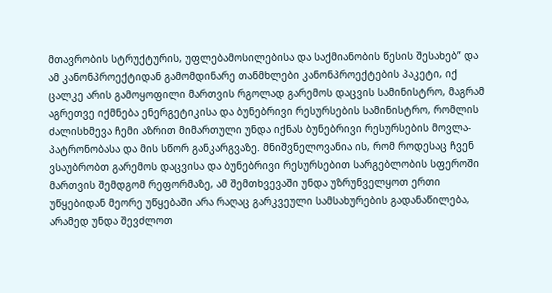მთავრობის სტრუქტურის, უფლებამოსილებისა და საქმიანობის წესის შესახებ” და ამ კანონპროექტიდან გამომდინარე თანმხლები კანონპროექტების პაკეტი, იქ ცალკე არის გამოყოფილი მართვის რგოლად გარემოს დაცვის სამინისტრო, მაგრამ აგრეთვე იქმნება ენერგეტიკისა და ბუნებრივი რესურსების სამინისტრო, რომლის ძალისხმევა ჩემი აზრით მიმართული უნდა იქნას ბუნებრივი რესურსების მოვლა-პატრონობასა და მის სწორ განკარგვაზე. მნიშვნელოვანია ის, რომ როდესაც ჩვენ ვსაუბრობთ გარემოს დაცვისა და ბუნებრივი რესურსებით სარგებლობის სფეროში მართვის შემდგომ რეფორმაზე, ამ შემთხვევაში უნდა უზრუნველყოთ ერთი უწყებიდან მეორე უწყებაში არა რაღაც გარკვეული სამსახურების გადანაწილება, არამედ უნდა შევძლოთ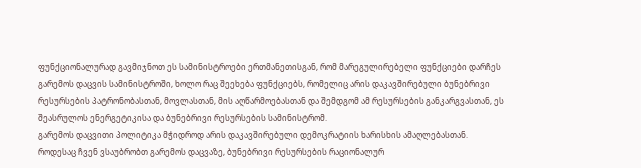ფუნქციონალურად გავმიჯნოთ ეს სამინისტროები ერთმანეთისგან, რომ მარეგულირებელი ფუნქციები დარჩეს გარემოს დაცვის სამინისტროში, ხოლო რაც შეეხება ფუნქციებს, რომელიც არის დაკავშირებული ბუნებრივი რესურსების პატრონობასთან, მოვლასთან, მის აღწარმოებასთან და შემდგომ ამ რესურსების განკარგვასთან, ეს შეასრულოს ენერგეტიკისა და ბუნებრივი რესურსების სამინისტრომ.
გარემოს დაცვითი პოლიტიკა მჭიდროდ არის დაკავშირებული დემოკრატიის ხარისხის ამაღლებასთან. როდესაც ჩვენ ვსაუბრობთ გარემოს დაცვაზე, ბუნებრივი რესურსების რაციონალურ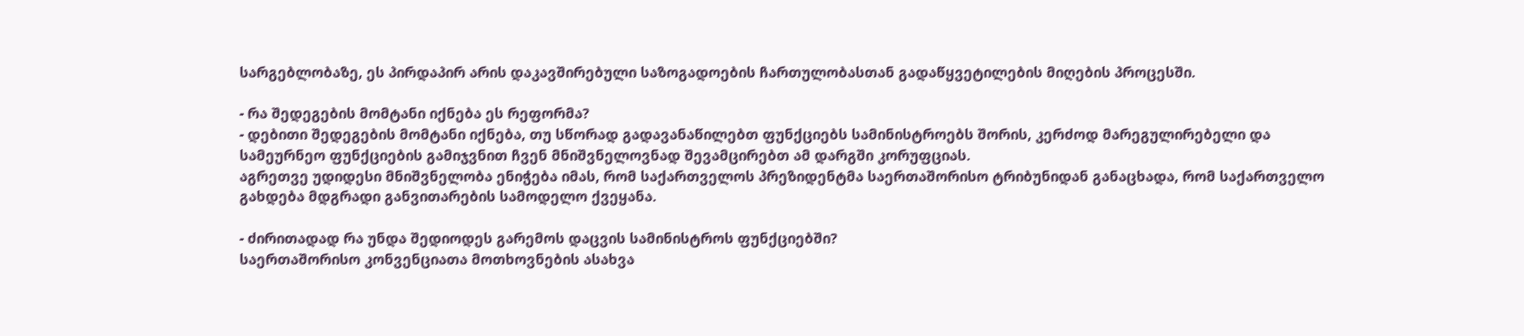სარგებლობაზე, ეს პირდაპირ არის დაკავშირებული საზოგადოების ჩართულობასთან გადაწყვეტილების მიღების პროცესში.

- რა შედეგების მომტანი იქნება ეს რეფორმა?
- დებითი შედეგების მომტანი იქნება, თუ სწორად გადავანაწილებთ ფუნქციებს სამინისტროებს შორის, კერძოდ მარეგულირებელი და სამეურნეო ფუნქციების გამიჯვნით ჩვენ მნიშვნელოვნად შევამცირებთ ამ დარგში კორუფციას.
აგრეთვე უდიდესი მნიშვნელობა ენიჭება იმას, რომ საქართველოს პრეზიდენტმა საერთაშორისო ტრიბუნიდან განაცხადა, რომ საქართველო გახდება მდგრადი განვითარების სამოდელო ქვეყანა.

- ძირითადად რა უნდა შედიოდეს გარემოს დაცვის სამინისტროს ფუნქციებში?
საერთაშორისო კონვენციათა მოთხოვნების ასახვა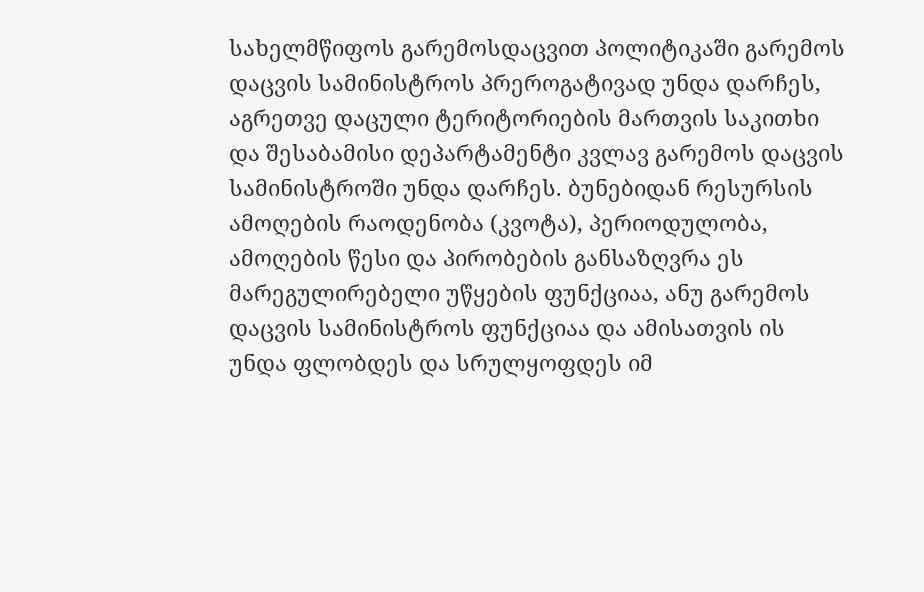სახელმწიფოს გარემოსდაცვით პოლიტიკაში გარემოს დაცვის სამინისტროს პრეროგატივად უნდა დარჩეს, აგრეთვე დაცული ტერიტორიების მართვის საკითხი და შესაბამისი დეპარტამენტი კვლავ გარემოს დაცვის სამინისტროში უნდა დარჩეს. ბუნებიდან რესურსის ამოღების რაოდენობა (კვოტა), პერიოდულობა, ამოღების წესი და პირობების განსაზღვრა ეს მარეგულირებელი უწყების ფუნქციაა, ანუ გარემოს დაცვის სამინისტროს ფუნქციაა და ამისათვის ის უნდა ფლობდეს და სრულყოფდეს იმ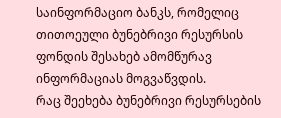საინფორმაციო ბანკს, რომელიც თითოეული ბუნებრივი რესურსის ფონდის შესახებ ამომწურავ ინფორმაციას მოგვაწვდის.
რაც შეეხება ბუნებრივი რესურსების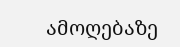ამოღებაზე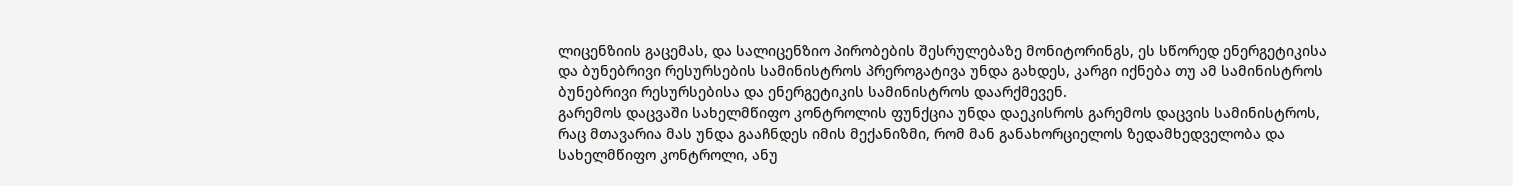ლიცენზიის გაცემას, და სალიცენზიო პირობების შესრულებაზე მონიტორინგს, ეს სწორედ ენერგეტიკისა და ბუნებრივი რესურსების სამინისტროს პრეროგატივა უნდა გახდეს, კარგი იქნება თუ ამ სამინისტროს ბუნებრივი რესურსებისა და ენერგეტიკის სამინისტროს დაარქმევენ.
გარემოს დაცვაში სახელმწიფო კონტროლის ფუნქცია უნდა დაეკისროს გარემოს დაცვის სამინისტროს, რაც მთავარია მას უნდა გააჩნდეს იმის მექანიზმი, რომ მან განახორციელოს ზედამხედველობა და სახელმწიფო კონტროლი, ანუ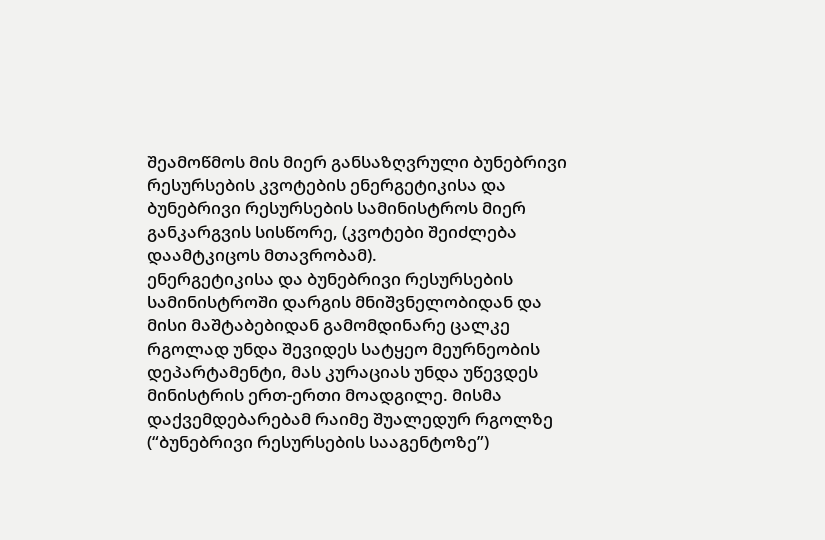შეამოწმოს მის მიერ განსაზღვრული ბუნებრივი რესურსების კვოტების ენერგეტიკისა და ბუნებრივი რესურსების სამინისტროს მიერ განკარგვის სისწორე, (კვოტები შეიძლება დაამტკიცოს მთავრობამ).
ენერგეტიკისა და ბუნებრივი რესურსების სამინისტროში დარგის მნიშვნელობიდან და მისი მაშტაბებიდან გამომდინარე ცალკე რგოლად უნდა შევიდეს სატყეო მეურნეობის დეპარტამენტი, მას კურაციას უნდა უწევდეს მინისტრის ერთ-ერთი მოადგილე. მისმა დაქვემდებარებამ რაიმე შუალედურ რგოლზე (“ბუნებრივი რესურსების სააგენტოზე”)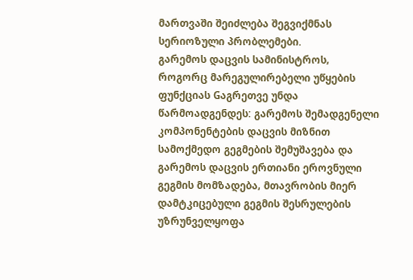მართვაში შეიძლება შეგვიქმნას სერიოზული პრობლემები.
გარემოს დაცვის სამინისტროს, როგორც მარეგულირებელი უწყების ფუნქციას Gაგრეთვე უნდა წარმოადგენდეს: გარემოს შემადგენელი კომპონენტების დაცვის მიზნით სამოქმედო გეგმების შემუშავება და გარემოს დაცვის ერთიანი ეროვნული გეგმის მომზადება, მთავრობის მიერ დამტკიცებული გეგმის შესრულების უზრუნველყოფა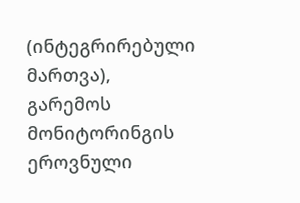(ინტეგრირებული მართვა), გარემოს მონიტორინგის ეროვნული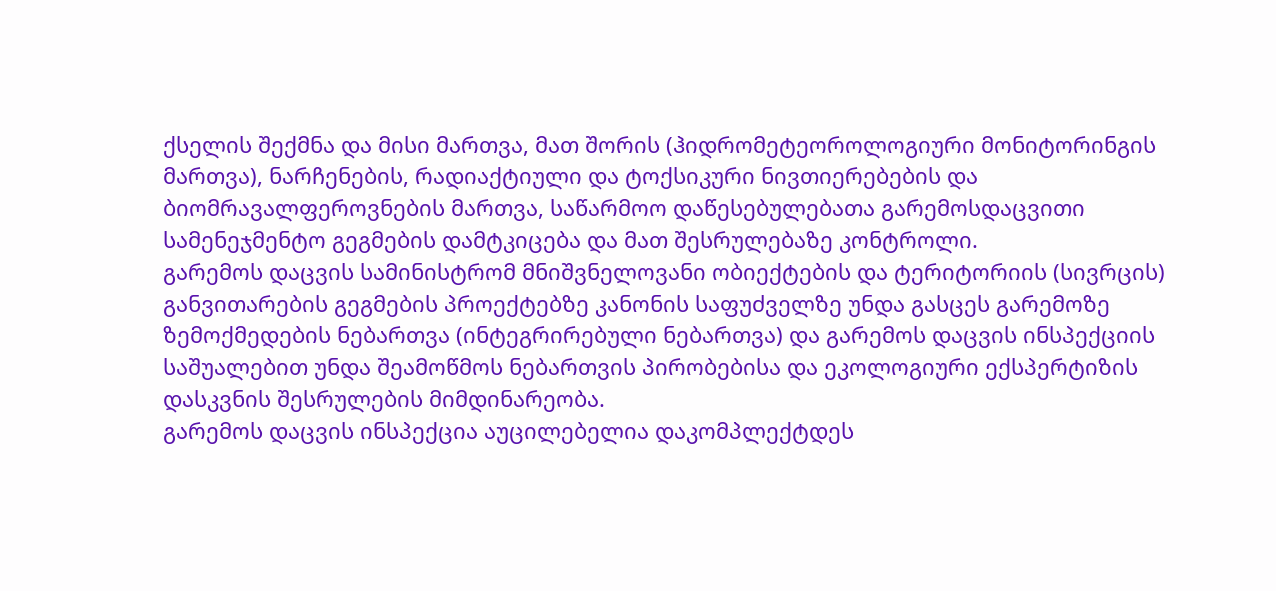ქსელის შექმნა და მისი მართვა, მათ შორის (ჰიდრომეტეოროლოგიური მონიტორინგის მართვა), ნარჩენების, რადიაქტიული და ტოქსიკური ნივთიერებების და ბიომრავალფეროვნების მართვა, საწარმოო დაწესებულებათა გარემოსდაცვითი სამენეჯმენტო გეგმების დამტკიცება და მათ შესრულებაზე კონტროლი.
გარემოს დაცვის სამინისტრომ მნიშვნელოვანი ობიექტების და ტერიტორიის (სივრცის) განვითარების გეგმების პროექტებზე კანონის საფუძველზე უნდა გასცეს გარემოზე ზემოქმედების ნებართვა (ინტეგრირებული ნებართვა) და გარემოს დაცვის ინსპექციის საშუალებით უნდა შეამოწმოს ნებართვის პირობებისა და ეკოლოგიური ექსპერტიზის დასკვნის შესრულების მიმდინარეობა.
გარემოს დაცვის ინსპექცია აუცილებელია დაკომპლექტდეს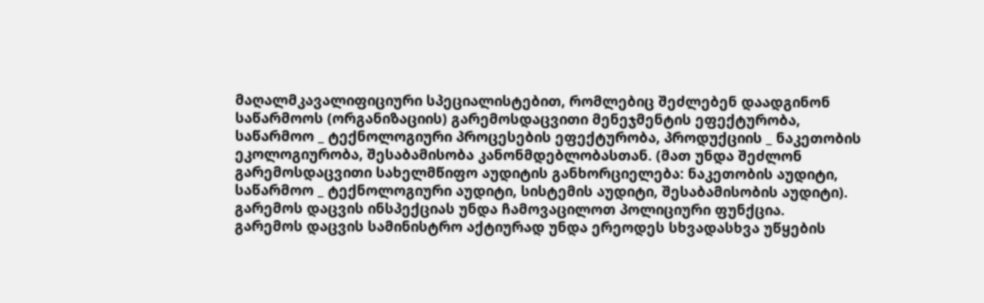მაღალმკავალიფიციური სპეციალისტებით, რომლებიც შეძლებენ დაადგინონ საწარმოოს (ორგანიზაციის) გარემოსდაცვითი მენეჯმენტის ეფექტურობა, საწარმოო _ ტექნოლოგიური პროცესების ეფექტურობა, პროდუქციის _ ნაკეთობის ეკოლოგიურობა, შესაბამისობა კანონმდებლობასთან. (მათ უნდა შეძლონ გარემოსდაცვითი სახელმწიფო აუდიტის განხორციელება: ნაკეთობის აუდიტი, საწარმოო _ ტექნოლოგიური აუდიტი, სისტემის აუდიტი, შესაბამისობის აუდიტი). გარემოს დაცვის ინსპექციას უნდა ჩამოვაცილოთ პოლიციური ფუნქცია.
გარემოს დაცვის სამინისტრო აქტიურად უნდა ერეოდეს სხვადასხვა უწყების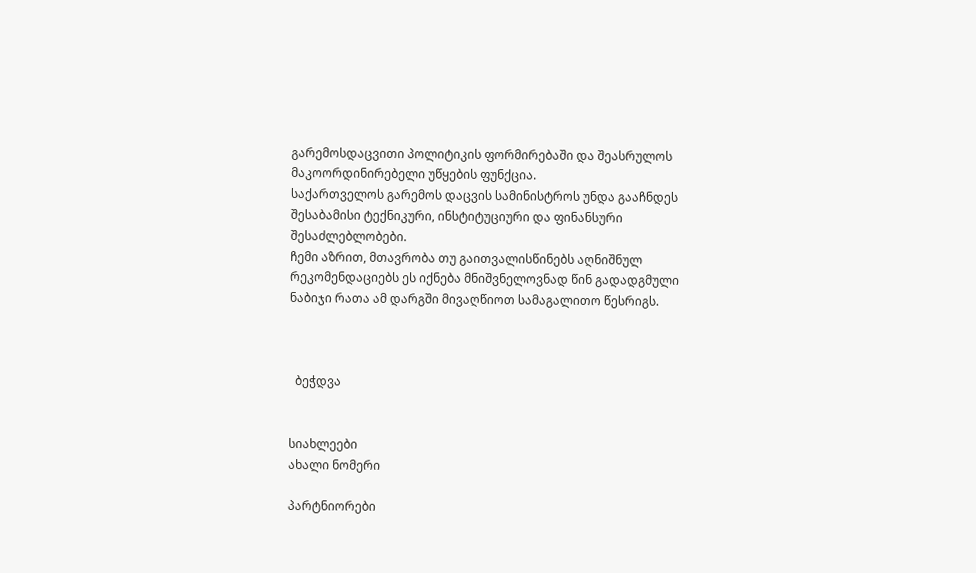გარემოსდაცვითი პოლიტიკის ფორმირებაში და შეასრულოს მაკოორდინირებელი უწყების ფუნქცია.
საქართველოს გარემოს დაცვის სამინისტროს უნდა გააჩნდეს შესაბამისი ტექნიკური, ინსტიტუციური და ფინანსური შესაძლებლობები.
ჩემი აზრით, მთავრობა თუ გაითვალისწინებს აღნიშნულ რეკომენდაციებს ეს იქნება მნიშვნელოვნად წინ გადადგმული ნაბიჯი რათა ამ დარგში მივაღწიოთ სამაგალითო წესრიგს.



  ბეჭდვა


სიახლეები
ახალი ნომერი

პარტნიორები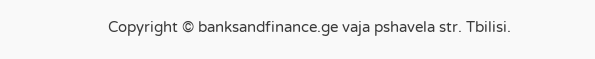Copyright © banksandfinance.ge vaja pshavela str. Tbilisi.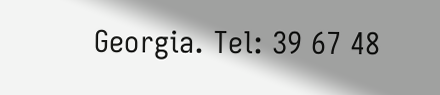Georgia. Tel: 39 67 48